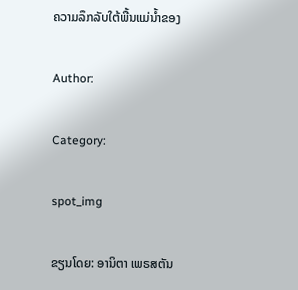ຄວາມລຶກລັບໃຕ້ພື້ນແມ່ນໍ້າຂອງ

Author:

Category:

spot_img

ຂຽນໂດຍ: ອານິຕາ ເພຣສຕັນ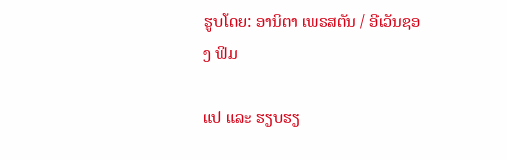ຮູບໂດຍ: ອານິຕາ ເພຣສຕັນ / ອີເວັນຊອງ ຟິມ

ແປ ແລະ ຮຽບຮຽ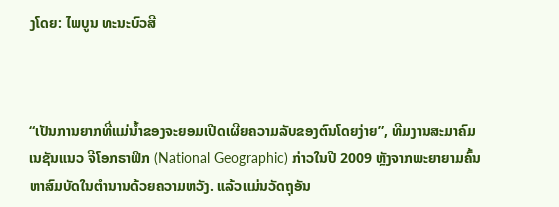ງໂດຍ: ໄພບູນ ທະນະບົວສີ



“ເປັນການຍາກທີ່ແມ່ນໍ້າຂອງຈະຍອມເປີດເຜີຍຄວາມລັບຂອງຕົນໂດຍງ່າຍ”, ທີມງານສະມາຄົມ ເນຊັນແນວ ຈີໂອກຣາຟິກ (National Geographic) ກ່າວໃນປີ 2009 ຫຼັງຈາກພະຍາຍາມຄົ້ນຫາສົມບັດໃນຕໍານານດ້ວຍຄວາມຫວັງ. ແລ້ວແມ່ນວັດຖຸອັນ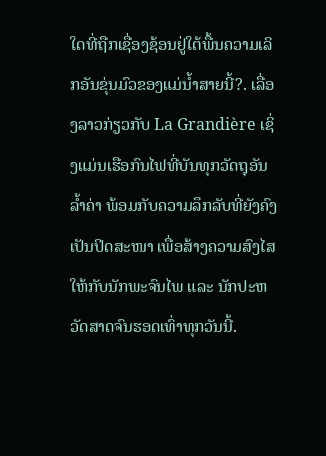ໃດທີ່ຖືກເຊື່ອງຊ້ອນຢູ່ໃຕ້ພື້ນຄວາມເລິກອັນຂຸ່ນມົວຂອງແມ່ນໍ້າສາຍນີ້?. ເລື່ອງລາວກ່ຽວກັບ La Grandière ເຊິ່ງແມ່ນເຮືອກົນໄຟທີ່ບັນທຸກວັດຖຸອັນລໍ້າຄ່າ ພ້ອມກັບຄວາມລຶກລັບທີ່ຍັງຄົງເປັນປິດສະໜາ ເພື່ອສ້າງຄວາມສົງໄສໃຫ້ກັບນັກພະຈົນໄພ ແລະ ນັກປະຫວັດສາດຈົນຮອດເທົ່າທຸກວັນນີ້.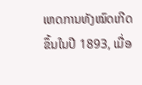ເຫດການທັງໝົດເກີດຂຶ້ນໃນປີ 1893, ເມື່ອ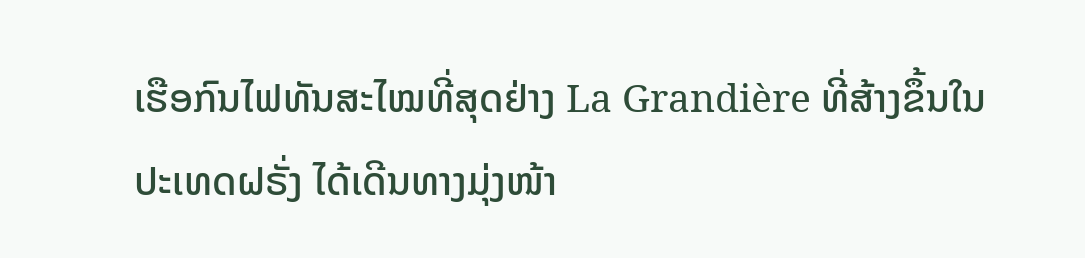ເຮືອກົນໄຟທັນສະໄໝທີ່ສຸດຢ່າງ La Grandière ທີ່ສ້າງຂຶ້ນໃນປະເທດຝຣັ່ງ ໄດ້ເດີນທາງມຸ່ງໜ້າ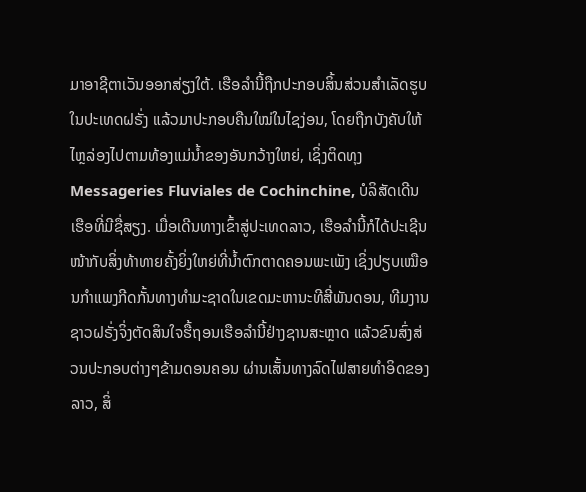ມາອາຊີຕາເວັນອອກສ່ຽງໃຕ້. ເຮືອລໍານີ້ຖືກປະກອບສິ້ນສ່ວນສໍາເລັດຮູບໃນປະເທດຝຣັ່ງ ແລ້ວມາປະກອບຄືນໃໝ່ໃນໄຊງ່ອນ, ໂດຍຖືກບັງຄັບໃຫ້ໄຫຼລ່ອງໄປຕາມທ້ອງແມ່ນໍ້າຂອງອັນກວ້າງໃຫຍ່, ເຊິ່ງຕິດທຸງ Messageries Fluviales de Cochinchine, ບໍລິສັດເດີນເຮືອທີ່ມີຊື່ສຽງ. ເມື່ອເດີນທາງເຂົ້າສູ່ປະເທດລາວ, ເຮືອລໍານີ້ກໍໄດ້ປະເຊີນໜ້າກັບສິ່ງທ້າທາຍຄັ້ງຍິ່ງໃຫຍ່ທີ່ນໍ້າຕົກຕາດຄອນພະເພັງ ເຊິ່ງປຽບເໝືອນກໍາແພງກີດກັ້ນທາງທໍາມະຊາດໃນເຂດມະຫານະທີສີ່ພັນດອນ, ທີມງານຊາວຝຣັ່ງຈິ່ງຕັດສິນໃຈຮື້ຖອນເຮືອລໍານີ້ຢ່າງຊານສະຫຼາດ ແລ້ວຂົນສົ່ງສ່ວນປະກອບຕ່າງໆຂ້າມດອນຄອນ ຜ່ານເສັ້ນທາງລົດໄຟສາຍທໍາອິດຂອງລາວ, ສິ່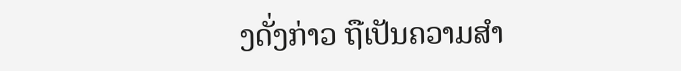ງດັ່ງກ່າວ ຖືເປັນຄວາມສໍາ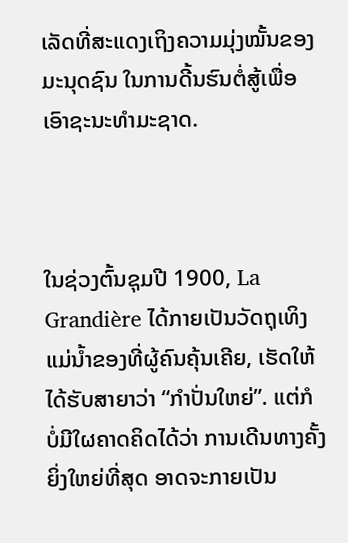ເລັດທີ່ສະແດງເຖິງຄວາມມຸ່ງໝັ້ນຂອງມະນຸດຊົນ ໃນການດີ້ນຮົນຕໍ່ສູ້ເພື່ອເອົາຊະນະທໍາມະຊາດ.



ໃນຊ່ວງຕົ້ນຊຸມປີ 1900, La Grandière ໄດ້ກາຍເປັນວັດຖຸເທິງແມ່ນໍ້າຂອງທີ່ຜູ້ຄົນຄຸ້ນເຄີຍ, ເຮັດໃຫ້ໄດ້ຮັບສາຍາວ່າ “ກໍາປັ່ນໃຫຍ່”. ແຕ່ກໍບໍ່ມີໃຜຄາດຄິດໄດ້ວ່າ ການເດີນທາງຄັ້ງຍິ່ງໃຫຍ່ທີ່ສຸດ ອາດຈະກາຍເປັນ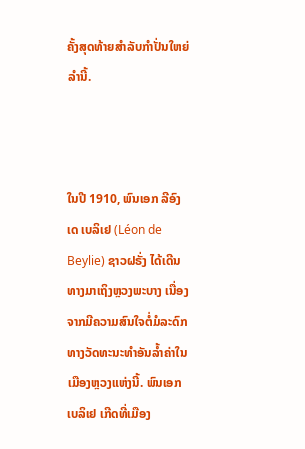ຄັ້ງສຸດທ້າຍສໍາລັບກໍາປັ່ນໃຫຍ່ລໍານີ້.



ໃນປີ 1910, ພົນເອກ ລີອົງ ເດ ເບລິເຢ (Léon de Beylie) ຊາວຝຣັ່ງ ໄດ້ເດີນທາງມາເຖິງຫຼວງພະບາງ ເນື່ອງຈາກມີຄວາມສົນໃຈຕໍ່ມໍລະດົກທາງວັດທະນະທໍາອັນລໍ້າຄ່າໃນເມືອງຫຼວງແຫ່ງນີ້. ພົນເອກ ເບລິເຢ ເກີດທີ່ເມືອງ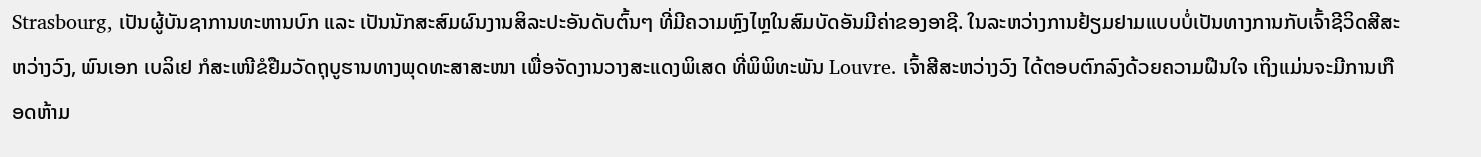Strasbourg, ເປັນຜູ້ບັນຊາການທະຫານບົກ ແລະ ເປັນນັກສະສົມຜົນງານສິລະປະອັນດັບຕົ້ນໆ ທີ່ມີຄວາມຫຼົງໄຫຼໃນສົມບັດອັນມີຄ່າຂອງອາຊີ. ໃນລະຫວ່າງການຢ້ຽມຢາມແບບບໍ່ເປັນທາງການກັບເຈົ້າຊີວິດສີສະຫວ່າງວົງ, ພົນເອກ ເບລິເຢ ກໍສະເໜີຂໍຢືມວັດຖຸບູຮານທາງພຸດທະສາສະໜາ ເພື່ອຈັດງານວາງສະແດງພິເສດ ທີ່ພິພິທະພັນ Louvre. ເຈົ້າສີສະຫວ່າງວົງ ໄດ້ຕອບຕົກລົງດ້ວຍຄວາມຝືນໃຈ ເຖິງແມ່ນຈະມີການເກືອດຫ້າມ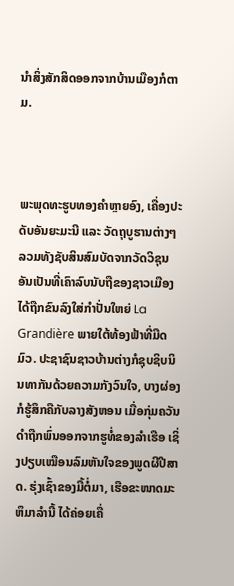ນໍາສິ່ງສັກສິດອອກຈາກບ້ານເມືອງກໍຕາມ.



ພະພຸດທະຮູບທອງຄໍາຫຼາຍອົງ, ເຄື່ອງປະດັບອັນຍະມະນີ ແລະ ວັດຖຸບູຮານຕ່າງໆ ລວມທັງຊັບສິນສົມບັດຈາກວັດວິຊຸນ ອັນເປັນທີ່ເຄົາລົບນັບຖືຂອງຊາວເມືອງ ໄດ້ຖືກຂົນລົງໃສ່ກໍາປັ່ນໃຫຍ່ La Grandière ພາຍໃຕ້ທ້ອງຟ້າທີ່ມືດມົວ. ປະຊາຊົນຊາວບ້ານຕ່າງກໍຊຸບຊິບນິນທາກັນດ້ວຍຄວາມກັງວົນໃຈ, ບາງຜ່ອງກໍຮູ້ສຶກຄືກັບລາງສັງຫອນ ເມື່ອກຸ່ມຄວັນດໍາຖືກພົ່ນອອກຈາກຮູທໍ່ຂອງລໍາເຮືອ ເຊິ່ງປຽບເໝືອນລົມຫັນໃຈຂອງພູດຜີປີສາດ. ຮຸ່ງເຊົ້າຂອງມື້ຕໍ່ມາ, ເຮືອຂະໜາດມະຫຶມາລໍານີ້ ໄດ້ຄ່ອຍເຄື່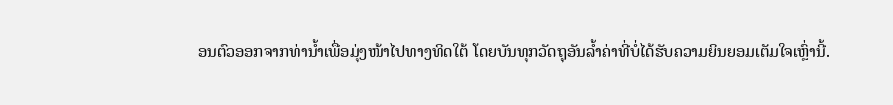ອນຕົວອອກຈາກທ່ານໍ້າເພື່ອມຸ່ງໜ້າໄປທາງທິດໃຕ້ ໂດຍບັນທຸກວັດຖຸອັນລໍ້າຄ່າທີ່ບໍ່ໄດ້ຮັບຄວາມຍິນຍອມເຕັມໃຈເຫຼົ່ານີ້.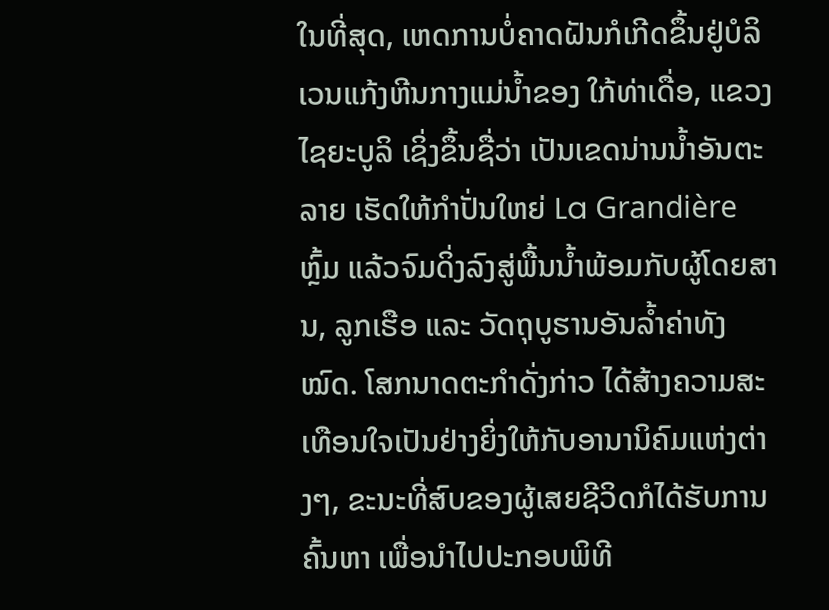ໃນທີ່ສຸດ, ເຫດການບໍ່ຄາດຝັນກໍເກີດຂຶ້ນຢູ່ບໍລິເວນແກ້ງຫີນກາງແມ່ນໍ້າຂອງ ໃກ້ທ່າເດື່ອ, ແຂວງໄຊຍະບູລິ ເຊິ່ງຂຶ້ນຊື່ວ່າ ເປັນເຂດນ່ານນໍ້າອັນຕະລາຍ ເຮັດໃຫ້ກໍາປັ່ນໃຫຍ່ La Grandière ຫຼົ້ມ ແລ້ວຈົມດິ່ງລົງສູ່ພື້ນນໍ້າພ້ອມກັບຜູ້ໂດຍສານ, ລູກເຮືອ ແລະ ວັດຖຸບູຮານອັນລໍ້າຄ່າທັງໝົດ. ໂສກນາດຕະກໍາດັ່ງກ່າວ ໄດ້ສ້າງຄວາມສະເທືອນໃຈເປັນຢ່າງຍິ່ງໃຫ້ກັບອານານິຄົມແຫ່ງຕ່າງໆ, ຂະນະທີ່ສົບຂອງຜູ້ເສຍຊີວິດກໍໄດ້ຮັບການຄົ້ນຫາ ເພື່ອນໍາໄປປະກອບພິທີ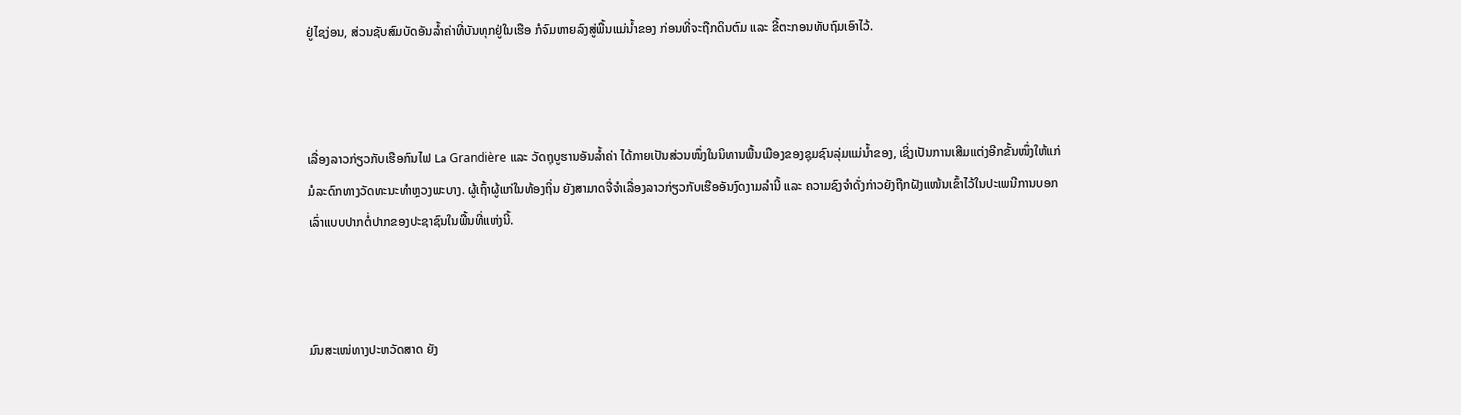ຢູ່ໄຊງ່ອນ, ສ່ວນຊັບສົມບັດອັນລໍ້າຄ່າທີ່ບັນທຸກຢູ່ໃນເຮືອ ກໍຈົມຫາຍລົງສູ່ພື້ນແມ່ນໍ້າຂອງ ກ່ອນທີ່ຈະຖືກດິນຕົມ ແລະ ຂີ້ຕະກອນທັບຖົມເອົາໄວ້.



ເລື່ອງລາວກ່ຽວກັບເຮືອກົນໄຟ La Grandière ແລະ ວັດຖຸບູຮານອັນລໍ້າຄ່າ ໄດ້ກາຍເປັນສ່ວນໜຶ່ງໃນນິທານພື້ນເມືອງຂອງຊຸມຊົນລຸ່ມແມ່ນໍ້າຂອງ, ເຊິ່ງເປັນການເສີມແຕ່ງອີກຂັ້ນໜຶ່ງໃຫ້ແກ່ມໍລະດົກທາງວັດທະນະທໍາຫຼວງພະບາງ. ຜູ້ເຖົ້າຜູ້ແກ່ໃນທ້ອງຖິ່ນ ຍັງສາມາດຈື່ຈໍາເລື່ອງລາວກ່ຽວກັບເຮືອອັນງົດງາມລໍານີ້ ແລະ ຄວາມຊົງຈໍາດັ່ງກ່າວຍັງຖືກຝັງແໜ້ນເຂົ້າໄວ້ໃນປະເພນີການບອກເລົ່າແບບປາກຕໍ່ປາກຂອງປະຊາຊົນໃນພື້ນທີ່ແຫ່ງນີ້.



ມົນສະເໜ່ທາງປະຫວັດສາດ ຍັງ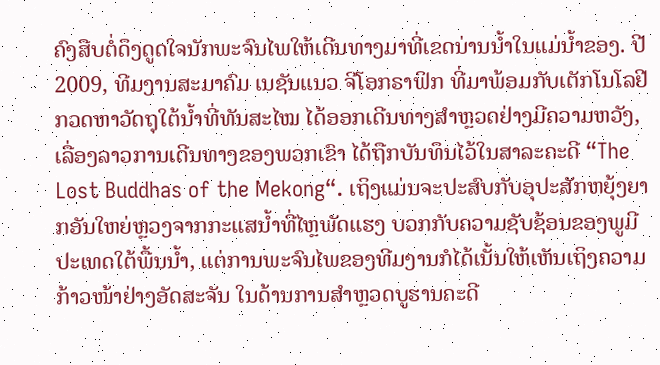ຄົງສືບຕໍ່ດຶງດູດໃຈນັກພະຈົນໄພໃຫ້ເດີນທາງມາທີ່ເຂດນ່ານນໍ້າໃນແມ່ນໍ້າຂອງ. ປີ 2009, ທີມງານສະມາຄົມ ເນຊັນແນວ ຈີໂອກຣາຟິກ ທີ່ມາພ້ອມກັບເຕັກໂນໂລຢີກວດຫາວັດຖຸໃຕ້ນໍ້າທີ່ທັນສະໄໝ ໄດ້ອອກເດີນທາງສໍາຫຼວດຢ່າງມີຄວາມຫວັງ, ເລື່ອງລາວການເດີນທາງຂອງພວກເຂົາ ໄດ້ຖືກບັນທຶນໄວ້ໃນສາລະຄະດີ “The Lost Buddhas of the Mekong“. ເຖິງແມ່ນຈະປະສົບກັບອຸປະສັກຫຍຸ້ງຍາກອັນໃຫຍ່ຫຼວງຈາກກະແສນໍ້າທີ່ໄຫຼພັດແຮງ ບວກກັບຄວາມຊັບຊ້ອນຂອງພູມີປະເທດໃຕ້ພື້ນນໍ້າ, ແຕ່ການພະຈົນໄພຂອງທີມງານກໍໄດ້ເນັ້ນໃຫ້ເຫັນເຖິງຄວາມກ້າວໜ້າຢ່າງອັດສະຈັນ ໃນດ້ານການສໍາຫຼວດບູຮານຄະດີ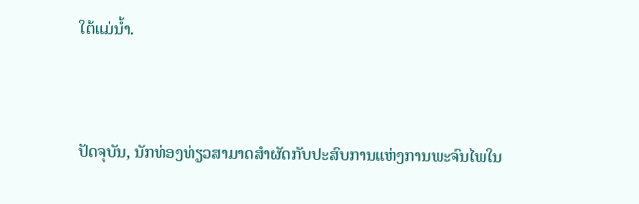ໃຕ້ແມ່ນໍ້າ.



ປັດຈຸບັນ, ນັກທ່ອງທ່ຽວສາມາດສໍາຜັດກັບປະສົບການແຫ່ງການພະຈົນໄພໃນ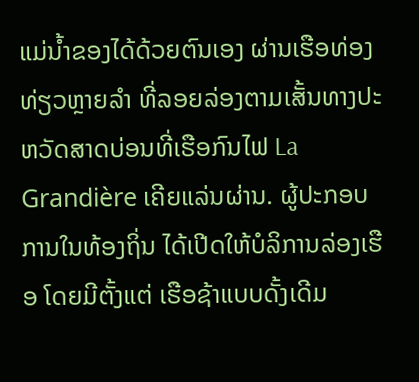ແມ່ນໍ້າຂອງໄດ້ດ້ວຍຕົນເອງ ຜ່ານເຮືອທ່ອງທ່ຽວຫຼາຍລໍາ ທີ່ລອຍລ່ອງຕາມເສັ້ນທາງປະຫວັດສາດບ່ອນທີ່ເຮືອກົນໄຟ La Grandière ເຄີຍແລ່ນຜ່ານ. ຜູ້ປະກອບການໃນທ້ອງຖິ່ນ ໄດ້ເປີດໃຫ້ບໍລິການລ່ອງເຮືອ ໂດຍມີຕັ້ງແຕ່ ເຮືອຊ້າແບບດັ້ງເດີມ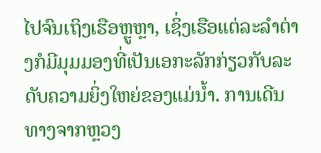ໄປຈົນເຖິງເຮືອຫຼູຫຼາ, ເຊິ່ງເຮືອແຕ່ລະລໍາຕ່າງກໍມີມຸມມອງທີ່ເປັນເອກະລັກກ່ຽວກັບລະດັບຄວາມຍິ່ງໃຫຍ່ຂອງແມ່ນໍ້າ. ການເດີນທາງຈາກຫຼວງ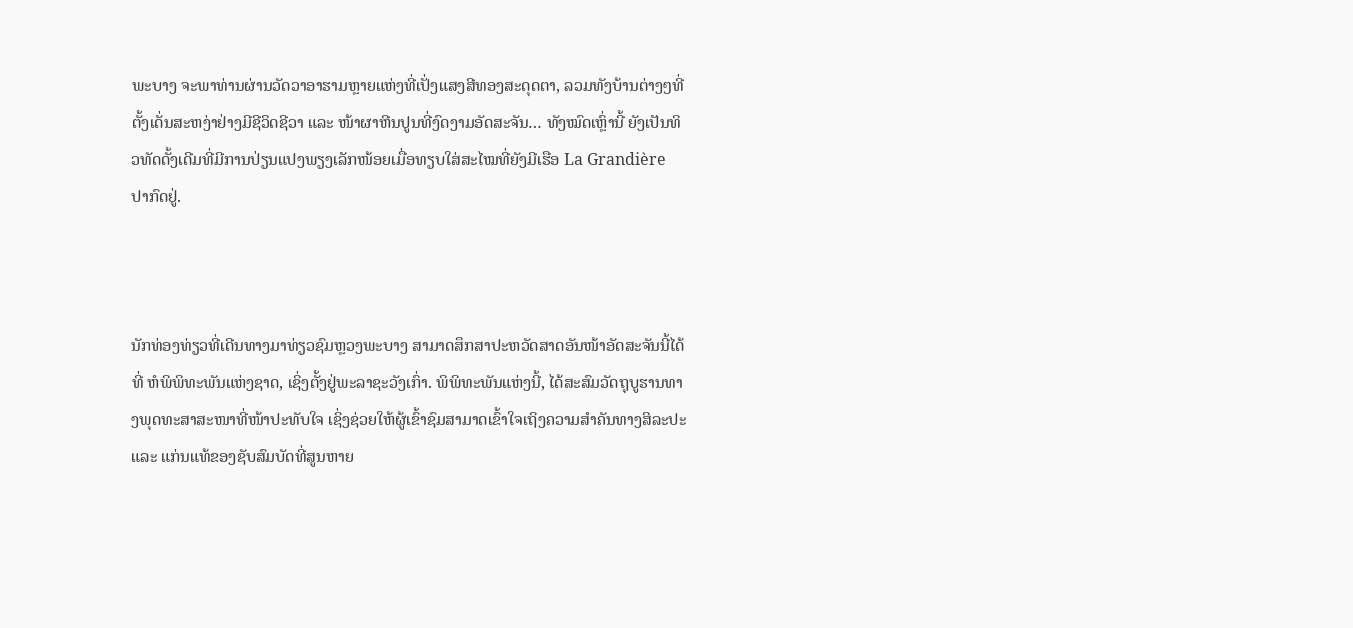ພະບາງ ຈະພາທ່ານຜ່ານວັດວາອາຮາມຫຼາຍແຫ່ງທີ່ເປັ່ງແສງສີທອງສະດຸດຕາ, ລວມທັງບ້ານຕ່າງໆທີ່ຕັ້ງເດັ່ນສະຫງ່າຢ່າງມີຊີວິດຊີວາ ແລະ ໜ້າຜາຫີນປູນທີ່ງົດງາມອັດສະຈັນ… ທັງໝົດເຫຼົ່ານີ້ ຍັງເປັນທິວທັດດັ້ງເດີມທີ່ມີການປ່ຽນແປງພຽງເລັກໜ້ອຍເມື່ອທຽບໃສ່ສະໄໝທີ່ຍັງມີເຮືອ La Grandière ປາກົດຢູ່.



ນັກທ່ອງທ່ຽວທີ່ເດີນທາງມາທ່ຽວຊົມຫຼວງພະບາງ ສາມາດສຶກສາປະຫວັດສາດອັນໜ້າອັດສະຈັນນີ້ໄດ້ທີ່ ຫໍພິພິທະພັນແຫ່ງຊາດ, ເຊິ່ງຕັ້ງຢູ່ພະລາຊະວັງເກົ່າ. ພິພິທະພັນແຫ່ງນີ້, ໄດ້ສະສົມວັດຖຸບູຮານທາງພຸດທະສາສະໜາທີ່ໜ້າປະທັບໃຈ ເຊິ່ງຊ່ວຍໃຫ້ຜູ້ເຂົ້າຊົມສາມາດເຂົ້າໃຈເຖິງຄວາມສໍາຄັນທາງສິລະປະ ແລະ ແກ່ນແທ້ຂອງຊັບສົມບັດທີ່ສູນຫາຍ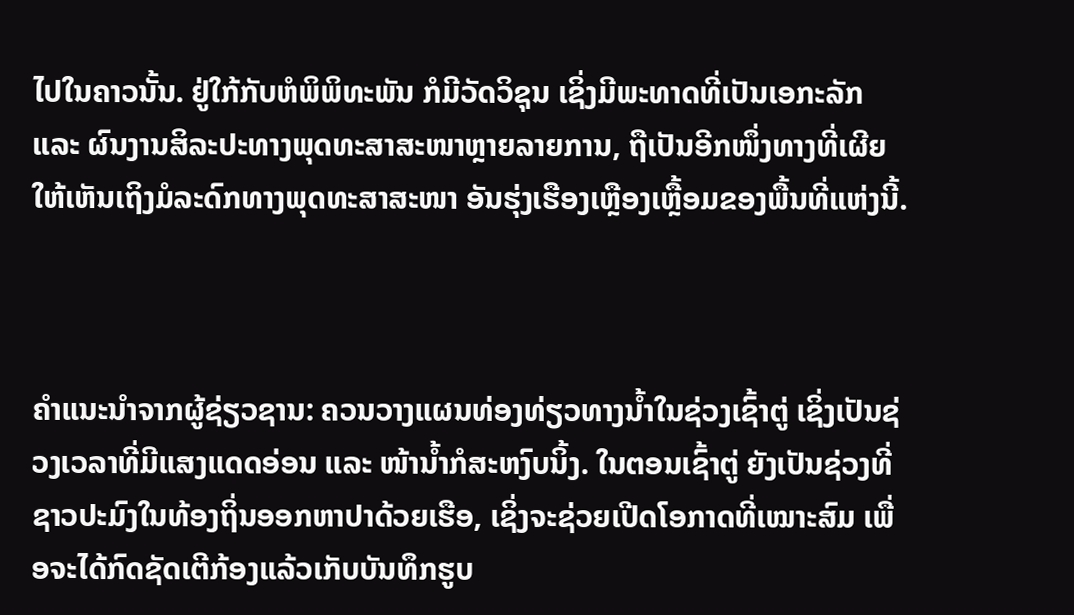ໄປໃນຄາວນັ້ນ. ຢູ່ໃກ້ກັບຫໍພິພິທະພັນ ກໍມີວັດວິຊຸນ ເຊິ່ງມີພະທາດທີ່ເປັນເອກະລັກ ແລະ ຜົນງານສິລະປະທາງພຸດທະສາສະໜາຫຼາຍລາຍການ, ຖືເປັນອີກໜຶ່ງທາງທີ່ເຜີຍໃຫ້ເຫັນເຖິງມໍລະດົກທາງພຸດທະສາສະໜາ ອັນຮຸ່ງເຮືອງເຫຼືອງເຫຼື້ອມຂອງພື້ນທີ່ແຫ່ງນີ້.



ຄໍາແນະນໍາຈາກຜູ້ຊ່ຽວຊານ: ຄວນວາງແຜນທ່ອງທ່ຽວທາງນໍ້າໃນຊ່ວງເຊົ້າຕູ່ ເຊິ່ງເປັນຊ່ວງເວລາທີ່ມີແສງແດດອ່ອນ ແລະ ໜ້ານໍ້າກໍສະຫງົບນິ້ງ. ໃນຕອນເຊົ້າຕູ່ ຍັງເປັນຊ່ວງທີ່ຊາວປະມົງໃນທ້ອງຖິ່ນອອກຫາປາດ້ວຍເຮືອ, ເຊິ່ງຈະຊ່ວຍເປີດໂອກາດທີ່ເໝາະສົມ ເພື່ອຈະໄດ້ກົດຊັດເຕີກ້ອງແລ້ວເກັບບັນທຶກຮູບ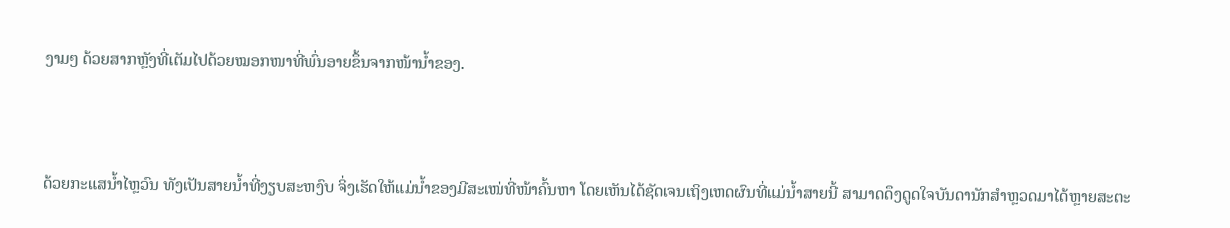ງາມໆ ດ້ວຍສາກຫຼັງທີ່ເຕັມໄປດ້ວຍໝອກໜາທີ່ພົ່ນອາຍຂຶ້ນຈາກໜ້ານໍ້າຂອງ.



ດ້ວຍກະແສນໍ້າໄຫຼວົນ ທັງເປັນສາຍນໍ້າທີ່ງຽບສະຫງົບ ຈິ່ງເຮັດໃຫ້ແມ່ນໍ້າຂອງມີສະເໜ່ທີ່ໜ້າຄົ້ນຫາ ໂດຍເຫັນໄດ້ຊັດເຈນເຖິງເຫດຜົນທີ່ແມ່ນໍ້າສາຍນີ້ ສາມາດດຶງດູດໃຈບັນດານັກສໍາຫຼວດມາໄດ້ຫຼາຍສະຕະ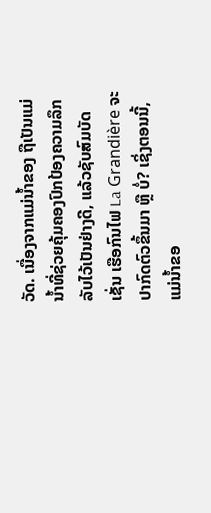ວັດ. ເນື່ອງຈາກແມ່ນໍ້າຂອງ ຖືເປັນແມ່ນໍ້າທີ່ຊ່ວຍຄຸ້ມຄອງປົກປ້ອງຄວາມລຶກລັບໄວ້ເປັນຢ່າງດີ, ແລ້ວຊັບສົມບັດເຊັ່ນ ເຮືອກົນໄຟ La Grandière ຈະປາກົດຕົວຂຶ້ນມາ ຫຼື ບໍ່? ເຊິ່ງຕອນນີ້, ແມ່ນໍ້າຂອ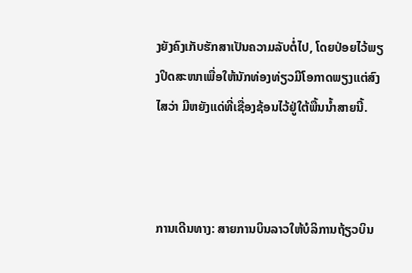ງຍັງຄົງເກັບຮັກສາເປັນຄວາມລັບຕໍ່ໄປ, ໂດຍປ່ອຍໄວ້ພຽງປິດສະໜາເພື່ອໃຫ້ນັກທ່ອງທ່ຽວມີໂອກາດພຽງແຕ່ສົງໄສວ່າ ມີຫຍັງແດ່ທີ່ເຊື່ອງຊ້ອນໄວ້ຢູ່ໃຕ້ພື້ນນໍ້າສາຍນີ້.



ການເດີນທາງ: ສາຍການບິນລາວໃຫ້ບໍລິການຖ້ຽວບິນ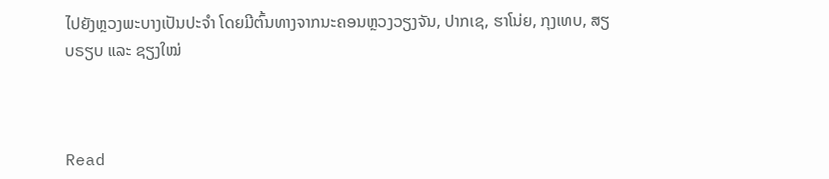ໄປຍັງຫຼວງພະບາງເປັນປະຈໍາ ໂດຍມີຕົ້ນທາງຈາກນະຄອນຫຼວງວຽງຈັນ, ປາກເຊ, ຮາໂນ່ຍ, ກຸງເທບ, ສຽບຣຽບ ແລະ ຊຽງໃໝ່



Read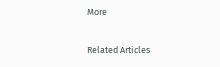More

Related Articles